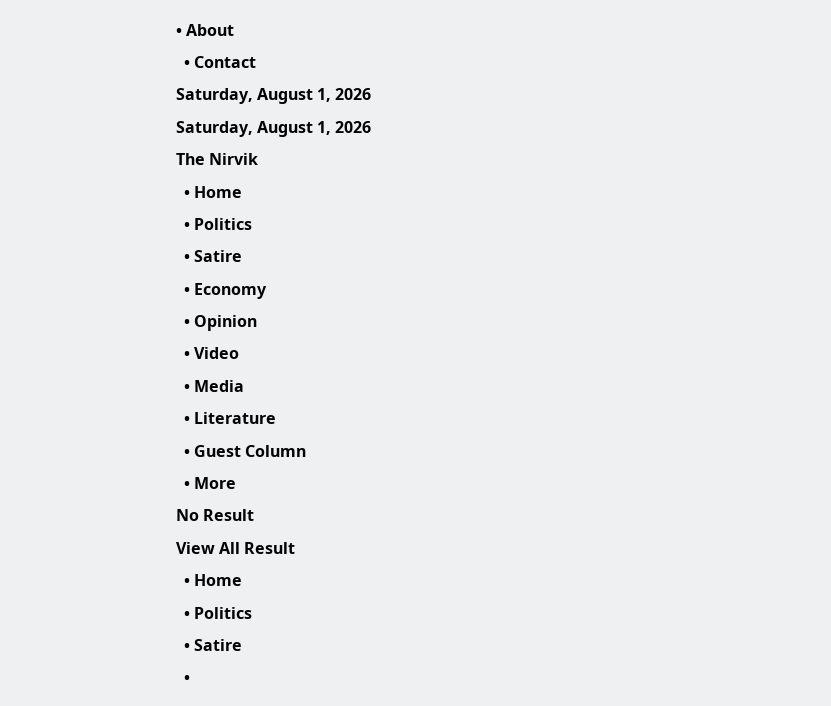• About
  • Contact
Saturday, August 1, 2026
Saturday, August 1, 2026
The Nirvik
  • Home
  • Politics
  • Satire
  • Economy
  • Opinion
  • Video
  • Media
  • Literature
  • Guest Column
  • More
No Result
View All Result
  • Home
  • Politics
  • Satire
  •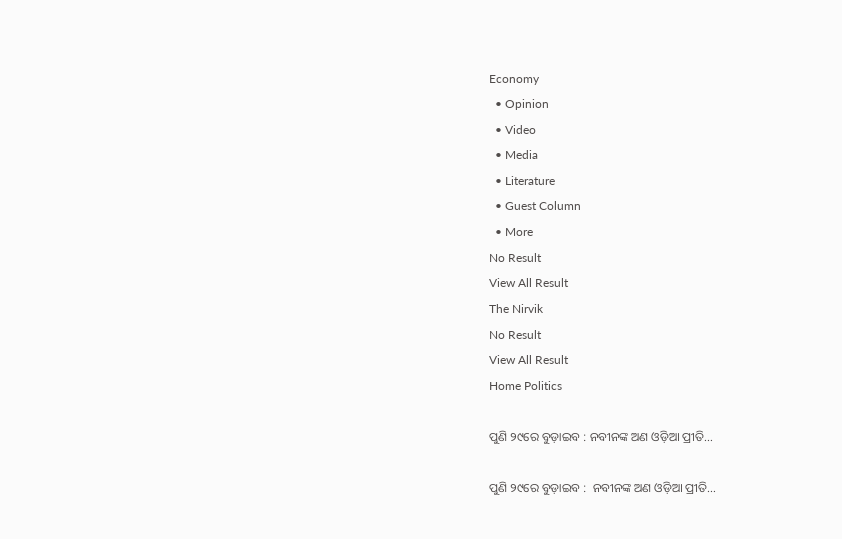Economy
  • Opinion
  • Video
  • Media
  • Literature
  • Guest Column
  • More
No Result
View All Result
The Nirvik
No Result
View All Result
Home Politics

ପୁଣି ୨୯ରେ ବୁଡ଼ାଇବ : ନବୀନଙ୍କ ଅଣ ଓଡ଼ିଆ ପ୍ରୀତି…

ପୁଣି ୨୯ରେ ବୁଡ଼ାଇବ :  ନବୀନଙ୍କ ଅଣ ଓଡ଼ିଆ ପ୍ରୀତି…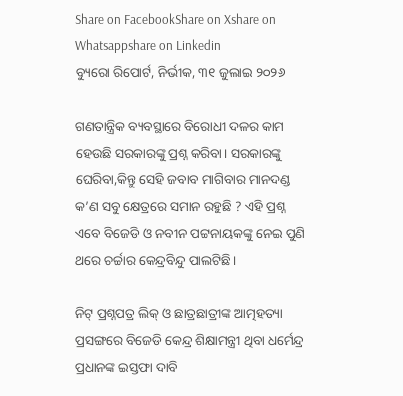Share on FacebookShare on Xshare on Whatsappshare on Linkedin
ବ୍ୟୁରୋ ରିପୋର୍ଟ, ନିର୍ଭୀକ, ୩୧ ଜୁଲାଇ ୨୦୨୬

ଗଣତାନ୍ତ୍ରିକ ବ୍ୟବସ୍ଥାରେ ବିରୋଧୀ ଦଳର କାମ ହେଉଛି ସରକାରଙ୍କୁ ପ୍ରଶ୍ନ କରିବା। ସରକାରଙ୍କୁ ଘେରିବା,କିନ୍ତୁ ସେହି ଜବାବ ମାଗିବାର ମାନଦଣ୍ଡ କ’ଣ ସବୁ କ୍ଷେତ୍ରରେ ସମାନ ରହୁଛି ? ଏହି ପ୍ରଶ୍ନ ଏବେ ବିଜେଡି ଓ ନବୀନ ପଟ୍ଟନାୟକଙ୍କୁ ନେଇ ପୁଣି ଥରେ ଚର୍ଚ୍ଚାର କେନ୍ଦ୍ରବିନ୍ଦୁ ପାଲଟିଛି।

ନିଟ୍ ପ୍ରଶ୍ନପତ୍ର ଲିକ୍ ଓ ଛାତ୍ରଛାତ୍ରୀଙ୍କ ଆତ୍ମହତ୍ୟା ପ୍ରସଙ୍ଗରେ ବିଜେଡି କେନ୍ଦ୍ର ଶିକ୍ଷାମନ୍ତ୍ରୀ ଥିବା ଧର୍ମେନ୍ଦ୍ର ପ୍ରଧାନଙ୍କ ଇସ୍ତଫା ଦାବି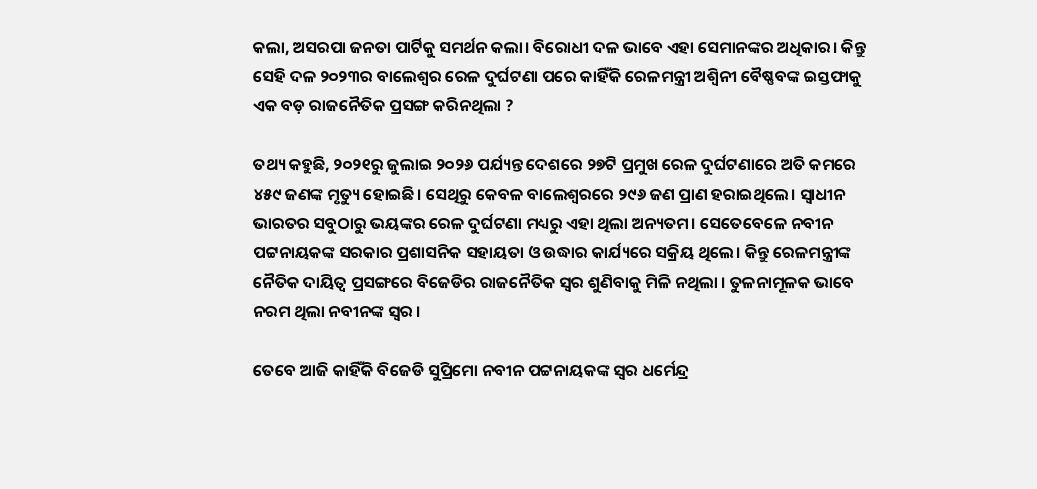କଲା, ଅସରପା ଜନତା ପାର୍ଟିକୁ ସମର୍ଥନ କଲା। ବିରୋଧୀ ଦଳ ଭାବେ ଏହା ସେମାନଙ୍କର ଅଧିକାର। କିନ୍ତୁ ସେହି ଦଳ ୨୦୨୩ର ବାଲେଶ୍ୱର ରେଳ ଦୁର୍ଘଟଣା ପରେ କାହିଁକି ରେଳମନ୍ତ୍ରୀ ଅଶ୍ୱିନୀ ବୈଷ୍ଣବଙ୍କ ଇସ୍ତଫାକୁ ଏକ ବଡ଼ ରାଜନୈତିକ ପ୍ରସଙ୍ଗ କରିନଥିଲା ?

ତଥ୍ୟ କହୁଛି, ୨୦୨୧ରୁ ଜୁଲାଇ ୨୦୨୬ ପର୍ଯ୍ୟନ୍ତ ଦେଶରେ ୨୭ଟି ପ୍ରମୁଖ ରେଳ ଦୁର୍ଘଟଣାରେ ଅତି କମରେ ୪୫୯ ଜଣଙ୍କ ମୃତ୍ୟୁ ହୋଇଛି। ସେଥିରୁ କେବଳ ବାଲେଶ୍ୱରରେ ୨୯୬ ଜଣ ପ୍ରାଣ ହରାଇଥିଲେ। ସ୍ୱାଧୀନ ଭାରତର ସବୁଠାରୁ ଭୟଙ୍କର ରେଳ ଦୁର୍ଘଟଣା ମଧ୍ୟରୁ ଏହା ଥିଲା ଅନ୍ୟତମ। ସେତେବେଳେ ନବୀନ ପଟ୍ଟନାୟକଙ୍କ ସରକାର ପ୍ରଶାସନିକ ସହାୟତା ଓ ଉଦ୍ଧାର କାର୍ଯ୍ୟରେ ସକ୍ରିୟ ଥିଲେ। କିନ୍ତୁ ରେଳମନ୍ତ୍ରୀଙ୍କ ନୈତିକ ଦାୟିତ୍ୱ ପ୍ରସଙ୍ଗରେ ବିଜେଡିର ରାଜନୈତିକ ସ୍ୱର ଶୁଣିବାକୁ ମିଳି ନଥିଲା । ତୁଳନାମୂଳକ ଭାବେ ନରମ ଥିଲା ନବୀନଙ୍କ ସ୍ୱର ।

ତେବେ ଆଜି କାହିଁକି ବିଜେଡି ସୁପ୍ରିମୋ ନବୀନ ପଟ୍ଟନାୟକଙ୍କ ସ୍ୱର ଧର୍ମେନ୍ଦ୍ର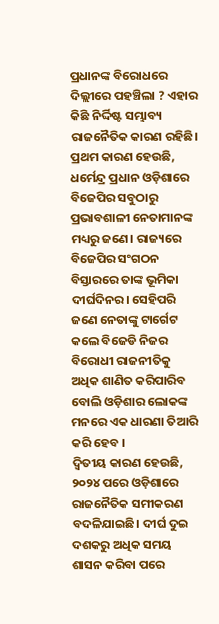ପ୍ରଧାନଙ୍କ ବିରୋଧରେ ଦିଲ୍ଲୀରେ ପହଞ୍ଚିଲା ? ଏହାର କିଛି ନିର୍ଦ୍ଦିଷ୍ଟ ସମ୍ଭାବ୍ୟ ରାଜନୈତିକ କାରଣ ରହିଛି। ପ୍ରଥମ କାରଣ ହେଉଛି, ଧର୍ମେନ୍ଦ୍ର ପ୍ରଧାନ ଓଡ଼ିଶାରେ ବିଜେପିର ସବୁଠାରୁ ପ୍ରଭାବଶାଳୀ ନେତାମାନଙ୍କ ମଧ୍ୟରୁ ଜଣେ। ରାଜ୍ୟରେ ବିଜେପିର ସଂଗଠନ ବିସ୍ତାରରେ ତାଙ୍କ ଭୂମିକା ଦୀର୍ଘଦିନର। ସେହିପରି ଜଣେ ନେତାଙ୍କୁ ଟାର୍ଗେଟ କଲେ ବିଜେଡି ନିଜର ବିରୋଧୀ ରାଜନୀତିକୁ ଅଧିକ ଶାଣିତ କରିପାରିବ ବୋଲି ଓଡ଼ିଶାର ଲୋକଙ୍କ ମନରେ ଏକ ଧାରଣା ତିଆରି କରି ହେବ ।
ଦ୍ୱିତୀୟ କାରଣ ହେଉଛି, ୨୦୨୪ ପରେ ଓଡ଼ିଶାରେ ରାଜନୈତିକ ସମୀକରଣ ବଦଳିଯାଇଛି। ଦୀର୍ଘ ଦୁଇ ଦଶକରୁ ଅଧିକ ସମୟ ଶାସନ କରିବା ପରେ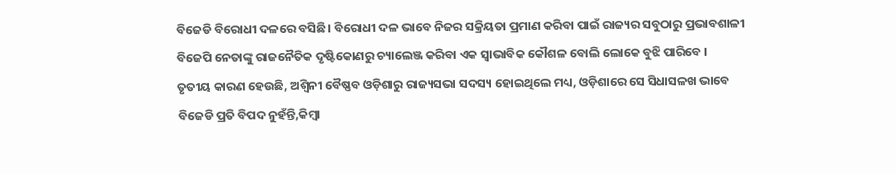ବିଜେଡି ବିରୋଧୀ ଦଳରେ ବସିଛି। ବିରୋଧୀ ଦଳ ଭାବେ ନିଜର ସକ୍ରିୟତା ପ୍ରମାଣ କରିବା ପାଇଁ ରାଜ୍ୟର ସବୁଠାରୁ ପ୍ରଭାବଶାଳୀ ବିଜେପି ନେତାଙ୍କୁ ରାଜନୈତିକ ଦୃଷ୍ଟିକୋଣରୁ ଚ୍ୟାଲେଞ୍ଜ କରିବା ଏକ ସ୍ୱାଭାବିକ କୌଶଳ ବୋଲି ଲୋକେ ବୁଝି ପାରିବେ ।
ତୃତୀୟ କାରଣ ହେଉଛି, ଅଶ୍ୱିନୀ ବୈଷ୍ଣବ ଓଡ଼ିଶାରୁ ରାଜ୍ୟସଭା ସଦସ୍ୟ ହୋଇଥିଲେ ମଧ୍ୟ, ଓଡ଼ିଶାରେ ସେ ସିଧାସଳଖ ଭାବେ ବିଜେଡି ପ୍ରତି ବିପଦ ନୁହଁନ୍ତି,କିମ୍ବା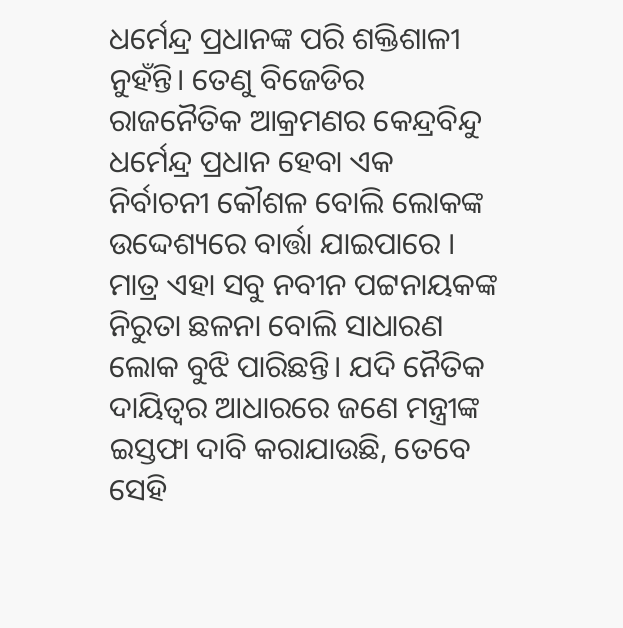ଧର୍ମେନ୍ଦ୍ର ପ୍ରଧାନଙ୍କ ପରି ଶକ୍ତିଶାଳୀ ନୁହଁନ୍ତି। ତେଣୁ ବିଜେଡିର ରାଜନୈତିକ ଆକ୍ରମଣର କେନ୍ଦ୍ରବିନ୍ଦୁ ଧର୍ମେନ୍ଦ୍ର ପ୍ରଧାନ ହେବା ଏକ ନିର୍ବାଚନୀ କୌଶଳ ବୋଲି ଲୋକଙ୍କ ଉଦ୍ଦେଶ୍ୟରେ ବାର୍ତ୍ତା ଯାଇପାରେ ।
ମାତ୍ର ଏହା ସବୁ ନବୀନ ପଟ୍ଟନାୟକଙ୍କ ନିରୁତା ଛଳନା ବୋଲି ସାଧାରଣ ଲୋକ ବୁଝି ପାରିଛନ୍ତି। ଯଦି ନୈତିକ ଦାୟିତ୍ୱର ଆଧାରରେ ଜଣେ ମନ୍ତ୍ରୀଙ୍କ ଇସ୍ତଫା ଦାବି କରାଯାଉଛି, ତେବେ ସେହି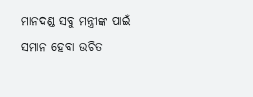ମାନଦଣ୍ଡ ସବୁ ମନ୍ତ୍ରୀଙ୍କ ପାଇଁ ସମାନ ହେବା ଉଚିତ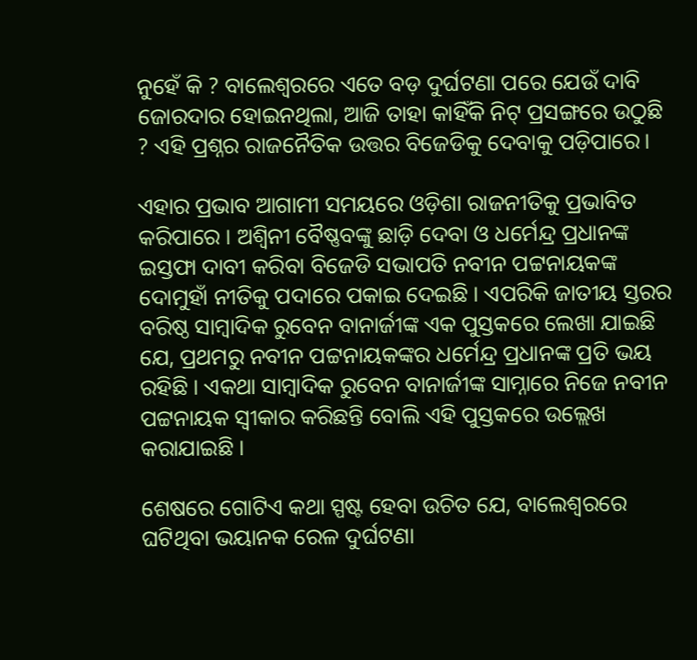ନୁହେଁ କି ? ବାଲେଶ୍ୱରରେ ଏତେ ବଡ଼ ଦୁର୍ଘଟଣା ପରେ ଯେଉଁ ଦାବି ଜୋରଦାର ହୋଇନଥିଲା, ଆଜି ତାହା କାହିଁକି ନିଟ୍ ପ୍ରସଙ୍ଗରେ ଉଠୁଛି ? ଏହି ପ୍ରଶ୍ନର ରାଜନୈତିକ ଉତ୍ତର ବିଜେଡିକୁ ଦେବାକୁ ପଡ଼ିପାରେ।

ଏହାର ପ୍ରଭାବ ଆଗାମୀ ସମୟରେ ଓଡ଼ିଶା ରାଜନୀତିକୁ ପ୍ରଭାବିତ କରିପାରେ । ଅଶ୍ବିନୀ ବୈଷ୍ଣବଙ୍କୁ ଛାଡ଼ି ଦେବା ଓ ଧର୍ମେନ୍ଦ୍ର ପ୍ରଧାନଙ୍କ ଇସ୍ତଫା ଦାବୀ କରିବା ବିଜେଡି ସଭାପତି ନବୀନ ପଟ୍ଟନାୟକଙ୍କ ଦୋମୁହାଁ ନୀତିକୁ ପଦାରେ ପକାଇ ଦେଇଛି । ଏପରିକି ଜାତୀୟ ସ୍ତରର ବରିଷ୍ଠ ସାମ୍ବାଦିକ ରୁବେନ ବାନାର୍ଜୀଙ୍କ ଏକ ପୁସ୍ତକରେ ଲେଖା ଯାଇଛି ଯେ, ପ୍ରଥମରୁ ନବୀନ ପଟ୍ଟନାୟକଙ୍କର ଧର୍ମେନ୍ଦ୍ର ପ୍ରଧାନଙ୍କ ପ୍ରତି ଭୟ ରହିଛି । ଏକଥା ସାମ୍ବାଦିକ ରୁବେନ ବାନାର୍ଜୀଙ୍କ ସାମ୍ନାରେ ନିଜେ ନବୀନ ପଟ୍ଟନାୟକ ସ୍ୱୀକାର କରିଛନ୍ତି ବୋଲି ଏହି ପୁସ୍ତକରେ ଉଲ୍ଲେଖ କରାଯାଇଛି ।

ଶେଷରେ ଗୋଟିଏ କଥା ସ୍ପଷ୍ଟ ହେବା ଉଚିତ ଯେ, ବାଲେଶ୍ୱରରେ ଘଟିଥିବା ଭୟାନକ ରେଳ ଦୁର୍ଘଟଣା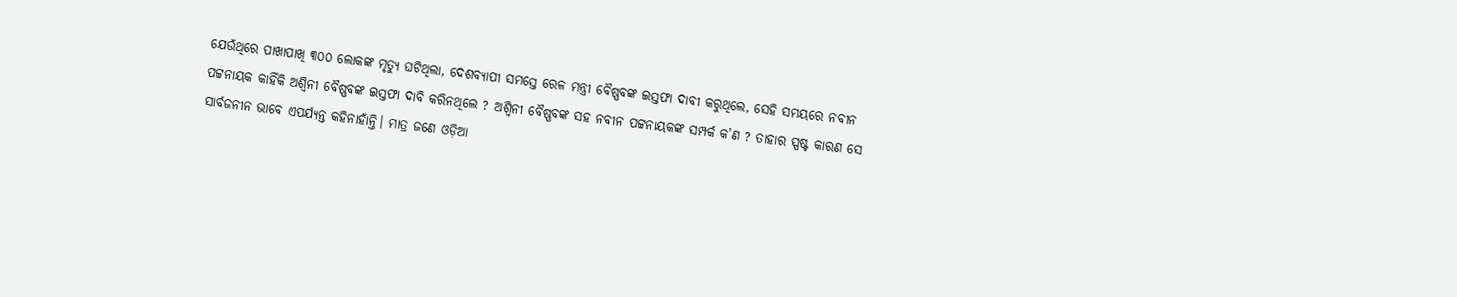ଯେଉଁଥିରେ ପାଖାପାଖି ୩୦୦ ଲୋକଙ୍କ ମୃତ୍ୟୁ ଘଟିଥିଲା, ଦେଶବ୍ୟାପୀ ସମସ୍ତେ ରେଳ ମନ୍ତ୍ରୀ ବୈଷ୍ଣବଙ୍କ ଇସ୍ତଫା ଦାବୀ କରୁଥିଲେ, ସେହି ସମୟରେ ନବୀନ ପଟ୍ଟନାୟକ କାହିଁକି ଅଶ୍ୱିନୀ ବୈଷ୍ଣବଙ୍କ ଇସ୍ତଫା ଦାବି କରିନଥିଲେ ? ଅଶ୍ୱିନୀ ବୈଷ୍ଣବଙ୍କ ସହ ନବୀନ ପଟ୍ଟନାୟକଙ୍କ ସମ୍ପର୍କ କ’ଣ ? ତାହାର ସ୍ପଷ୍ଟ କାରଣ ସେ ସାର୍ବଜନୀନ ଭାବେ ଏପର୍ଯ୍ୟନ୍ତ କହିନାହାଁନ୍ତି। ମାତ୍ର ଜଣେ ଓଡ଼ିଆ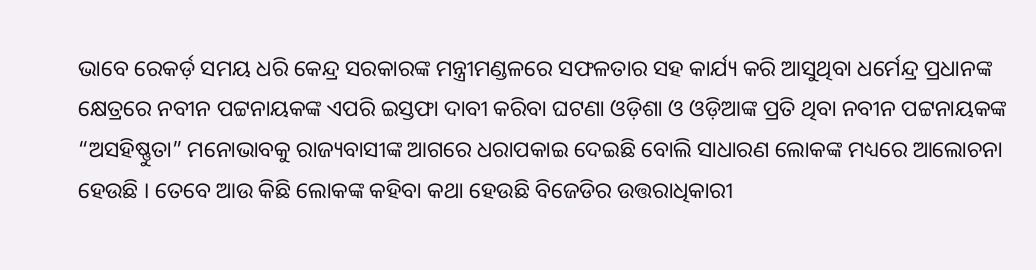ଭାବେ ରେକର୍ଡ଼ ସମୟ ଧରି କେନ୍ଦ୍ର ସରକାରଙ୍କ ମନ୍ତ୍ରୀମଣ୍ଡଳରେ ସଫଳତାର ସହ କାର୍ଯ୍ୟ କରି ଆସୁଥିବା ଧର୍ମେନ୍ଦ୍ର ପ୍ରଧାନଙ୍କ କ୍ଷେତ୍ରରେ ନବୀନ ପଟ୍ଟନାୟକଙ୍କ ଏପରି ଇସ୍ତଫା ଦାବୀ କରିବା ଘଟଣା ଓଡ଼ିଶା ଓ ଓଡ଼ିଆଙ୍କ ପ୍ରତି ଥିବା ନବୀନ ପଟ୍ଟନାୟକଙ୍କ “ଅସହିଷ୍ଣୁତା” ମନୋଭାବକୁ ରାଜ୍ୟବାସୀଙ୍କ ଆଗରେ ଧରାପକାଇ ଦେଇଛି ବୋଲି ସାଧାରଣ ଲୋକଙ୍କ ମଧ୍ୟରେ ଆଲୋଚନା ହେଉଛି । ତେବେ ଆଉ କିଛି ଲୋକଙ୍କ କହିବା କଥା ହେଉଛି ବିଜେଡିର ଉତ୍ତରାଧିକାରୀ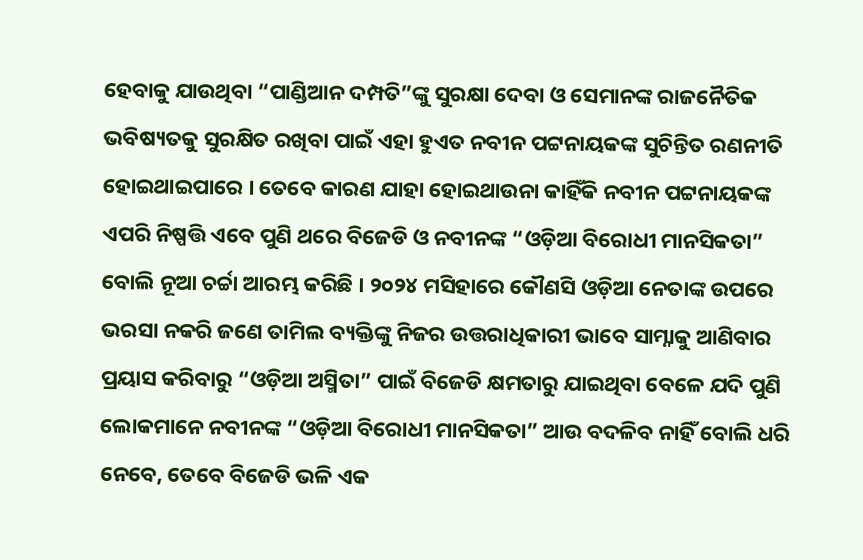ହେବାକୁ ଯାଉଥିବା “ପାଣ୍ଡିଆନ ଦମ୍ପତି”ଙ୍କୁ ସୁରକ୍ଷା ଦେବା ଓ ସେମାନଙ୍କ ରାଜନୈତିକ ଭବିଷ୍ୟତକୁ ସୁରକ୍ଷିତ ରଖିବା ପାଇଁ ଏହା ହୁଏତ ନବୀନ ପଟ୍ଟନାୟକଙ୍କ ସୁଚିନ୍ତିତ ରଣନୀତି ହୋଇଥାଇପାରେ । ତେବେ କାରଣ ଯାହା ହୋଇଥାଉନା କାହିଁକି ନବୀନ ପଟ୍ଟନାୟକଙ୍କ ଏପରି ନିଷ୍ପତ୍ତି ଏବେ ପୁଣି ଥରେ ବିଜେଡି ଓ ନବୀନଙ୍କ “ଓଡ଼ିଆ ବିରୋଧୀ ମାନସିକତା” ବୋଲି ନୂଆ ଚର୍ଚ୍ଚା ଆରମ୍ଭ କରିଛି । ୨୦୨୪ ମସିହାରେ କୌଣସି ଓଡ଼ିଆ ନେତାଙ୍କ ଉପରେ ଭରସା ନକରି ଜଣେ ତାମିଲ ବ୍ୟକ୍ତିଙ୍କୁ ନିଜର ଉତ୍ତରାଧିକାରୀ ଭାବେ ସାମ୍ନାକୁ ଆଣିବାର ପ୍ରୟାସ କରିବାରୁ “ଓଡ଼ିଆ ଅସ୍ମିତା” ପାଇଁ ବିଜେଡି କ୍ଷମତାରୁ ଯାଇଥିବା ବେଳେ ଯଦି ପୁଣି ଲୋକମାନେ ନବୀନଙ୍କ “ଓଡ଼ିଆ ବିରୋଧୀ ମାନସିକତା” ଆଉ ବଦଳିବ ନାହିଁ ବୋଲି ଧରି ନେବେ, ତେବେ ବିଜେଡି ଭଳି ଏକ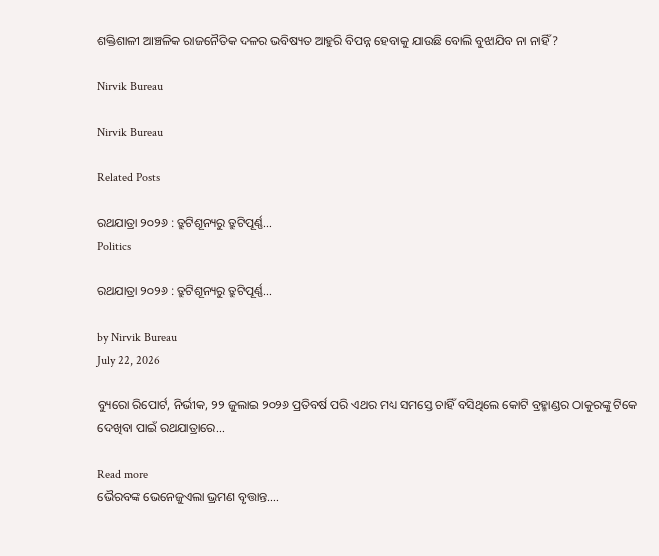ଶକ୍ତିଶାଳୀ ଆଞ୍ଚଳିକ ରାଜନୈତିକ ଦଳର ଭବିଷ୍ୟତ ଆହୁରି ବିପନ୍ନ ହେବାକୁ ଯାଉଛି ବୋଲି ବୁଝାଯିବ ନା ନାହିଁ ?

Nirvik Bureau

Nirvik Bureau

Related Posts

ରଥଯାତ୍ରା ୨୦୨୬ : ତ୍ରୁଟିଶୂନ୍ୟରୁ ତ୍ରୁଟିପୂର୍ଣ୍ଣ…
Politics

ରଥଯାତ୍ରା ୨୦୨୬ : ତ୍ରୁଟିଶୂନ୍ୟରୁ ତ୍ରୁଟିପୂର୍ଣ୍ଣ…

by Nirvik Bureau
July 22, 2026

ବ୍ୟୁରୋ ରିପୋର୍ଟ, ନିର୍ଭୀକ, ୨୨ ଜୁଲାଇ ୨୦୨୬ ପ୍ରତିବର୍ଷ ପରି ଏଥର ମଧ୍ୟ ସମସ୍ତେ ଚାହିଁ ବସିଥିଲେ କୋଟି ବ୍ରହ୍ମାଣ୍ଡର ଠାକୁରଙ୍କୁ ଟିକେ ଦେଖିବା ପାଇଁ ରଥଯାତ୍ରାରେ...

Read more
ଭୈରବଙ୍କ ଭେନେଜୁଏଲା ଭ୍ରମଣ ବୃତ୍ତାନ୍ତ….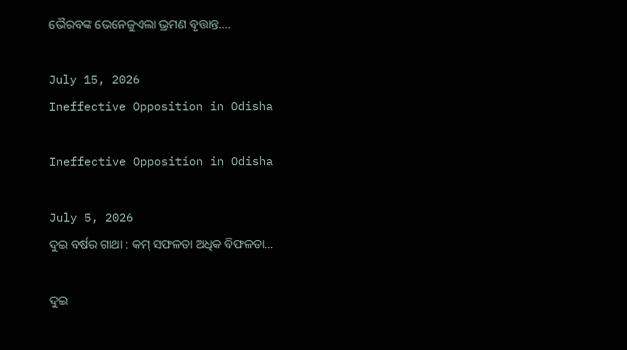ଭୈରବଙ୍କ ଭେନେଜୁଏଲା ଭ୍ରମଣ ବୃତ୍ତାନ୍ତ….

July 15, 2026
Ineffective Opposition in Odisha

Ineffective Opposition in Odisha

July 5, 2026
ଦୁଇ ବର୍ଷର ଗାଥା : କମ୍ ସଫଳତା ଅଧିକ ବିଫଳତା…

ଦୁଇ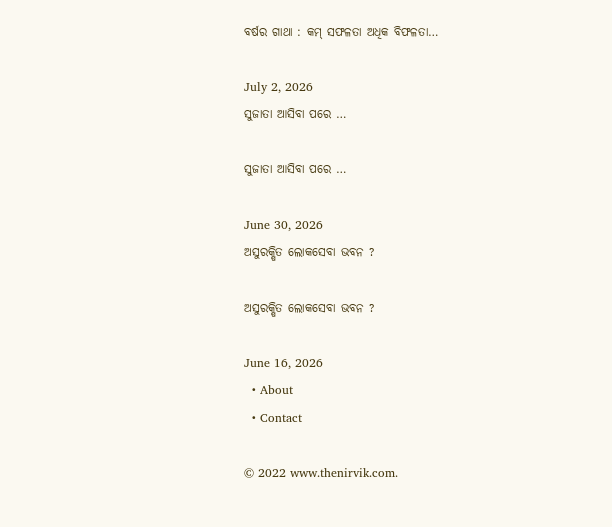ବର୍ଷର ଗାଥା : କମ୍ ସଫଳତା ଅଧିକ ବିଫଳତା…

July 2, 2026
ସୁଜାତା ଆସିବା ପରେ …

ସୁଜାତା ଆସିବା ପରେ …

June 30, 2026
ଅସୁରକ୍ଷିତ ଲୋକସେବା ଭବନ ?

ଅସୁରକ୍ଷିତ ଲୋକସେବା ଭବନ ?

June 16, 2026
  • About
  • Contact

© 2022 www.thenirvik.com.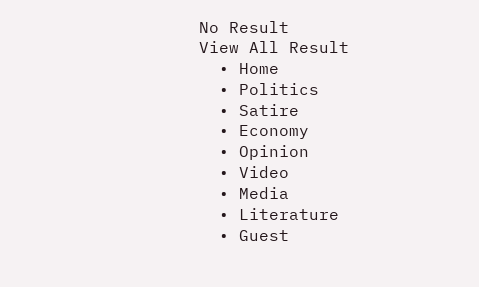No Result
View All Result
  • Home
  • Politics
  • Satire
  • Economy
  • Opinion
  • Video
  • Media
  • Literature
  • Guest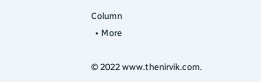Column
  • More

© 2022 www.thenirvik.com.